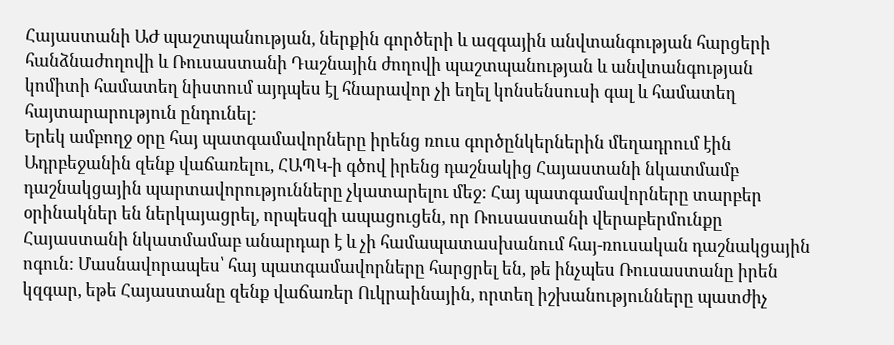Հայաստանի ԱԺ պաշտպանության, ներքին գործերի և ազգային անվտանգության հարցերի հանձնաժողովի և Ռուսաստանի Դաշնային ժողովի պաշտպանության և անվտանգության կոմիտի համատեղ նիստում այդպես էլ հնարավոր չի եղել կոնսենսուսի գալ և համատեղ հայտարարություն ընդունել:
Երեկ ամբողջ օրը հայ պատգամավորները իրենց ռուս գործընկերներին մեղադրում էին Ադրբեջանին զենք վաճառելու, ՀԱՊԿ-ի գծով իրենց դաշնակից Հայաստանի նկատմամբ դաշնակցային պարտավորությունները չկատարելու մեջ: Հայ պատգամավորները տարբեր օրինակներ են ներկայացրել, որպեսզի ապացուցեն, որ Ռուսաստանի վերաբերմունքը Հայաստանի նկատմամաբ անարդար է և չի համապատասխանում հայ-ռուսական դաշնակցային ոգուն: Մասնավորապես՝ հայ պատգամավորները հարցրել են, թե ինչպես Ռուսաստանը իրեն կզգար, եթե Հայաստանը զենք վաճառեր Ուկրաինային, որտեղ իշխանությունները պատժիչ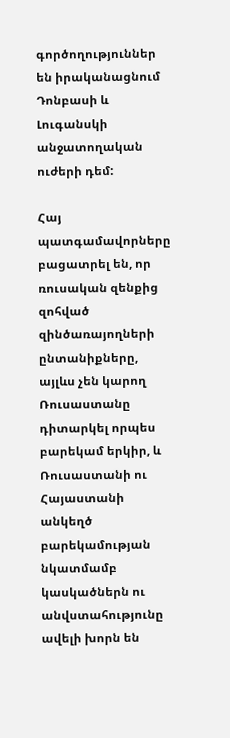գործողություններ են իրականացնում Դոնբասի և Լուգանսկի անջատողական ուժերի դեմ:

Հայ պատգամավորները բացատրել են, որ ռուսական զենքից զոհված զինծառայողների ընտանիքները, այլևս չեն կարող Ռուսաստանը դիտարկել որպես բարեկամ երկիր, և Ռուսաստանի ու Հայաստանի անկեղծ բարեկամության նկատմամբ կասկածներն ու անվստահությունը ավելի խորն են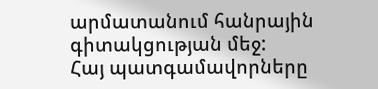արմատանում հանրային գիտակցության մեջ:
Հայ պատգամավորները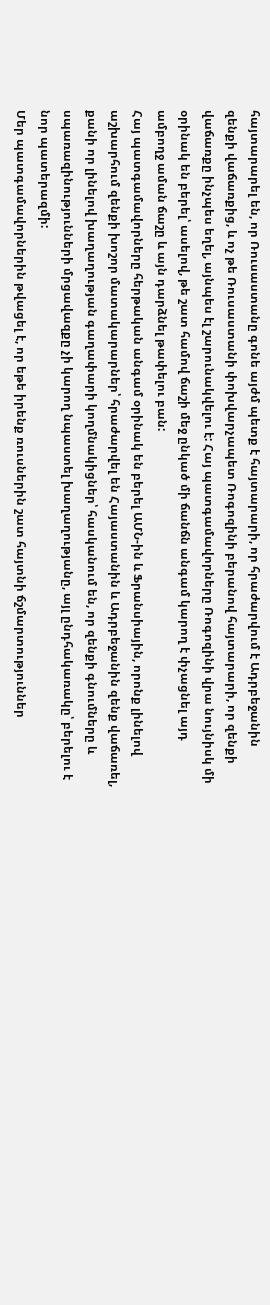հայտարարել են, որ Ռուսաստանը գոնե այժմ պետք է հայտարարի, որ հրաժարվում է Ադրբեջանին զենքի վաճառքից, և ոչ թե Ռուսաստանի փոխվարչապետ Ռոգոզինի բերանով հայտարարի, որ զենքի վաճառքը ինչպես եղել, այնպես էլ շարունակվելու է: Հայ պատգամավորները Ռոգոզինի վրա նույնիսկ մի օրինակ են բերել՝ ասելով, թե շատ համով ճաշի մեջ ընկած մի ճանճն անգամ կարող է փչացնել այդ ամբողջ աման ճաշը և այն դարձնել թափելու բան:
Հայ պատգամավորները հերթական անգամ օրինակ են բերել ԱՄՆ-ին և Ֆրանսիային, որոնք լինելով աշխարհում զենքի խոշոր մատակարարներ՝ հրաժարվել են Հայաստանին և Ադրբեջանին զենք վաճառել, քանի որ լինելով խաղաղության գաղափարի կողմնակիցներ՝ հասկանում են, որ զենքի գնումները և սպառազինությունների մրցավազքը չի կարող նպաստել խաղաղությանը, այլ ընդհակառակը՝ բերելու է նոր պատերազմի:
Մեր պատգամավորներին թվացել է, որ եթե իրենք ռուսներին շատ հայտնի ճշմարտություններ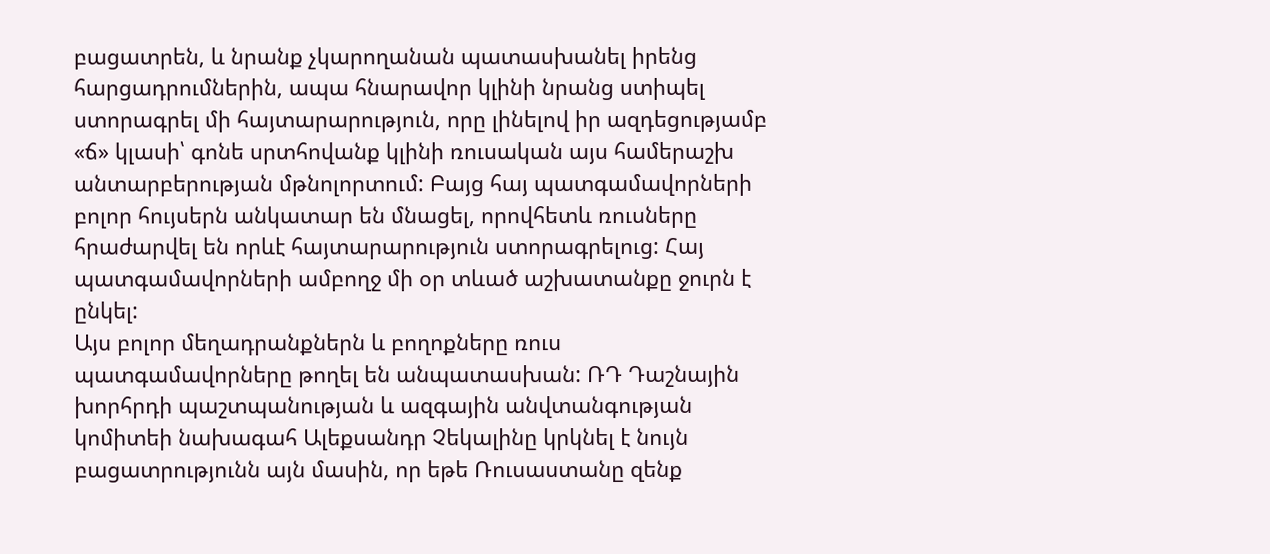բացատրեն, և նրանք չկարողանան պատասխանել իրենց հարցադրումներին, ապա հնարավոր կլինի նրանց ստիպել ստորագրել մի հայտարարություն, որը լինելով իր ազդեցությամբ «ճ» կլասի՝ գոնե սրտհովանք կլինի ռուսական այս համերաշխ անտարբերության մթնոլորտում: Բայց հայ պատգամավորների բոլոր հույսերն անկատար են մնացել, որովհետև ռուսները հրաժարվել են որևէ հայտարարություն ստորագրելուց: Հայ պատգամավորների ամբողջ մի օր տևած աշխատանքը ջուրն է ընկել:
Այս բոլոր մեղադրանքներն և բողոքները ռուս պատգամավորները թողել են անպատասխան: ՌԴ Դաշնային խորհրդի պաշտպանության և ազգային անվտանգության կոմիտեի նախագահ Ալեքսանդր Չեկալինը կրկնել է նույն բացատրությունն այն մասին, որ եթե Ռուսաստանը զենք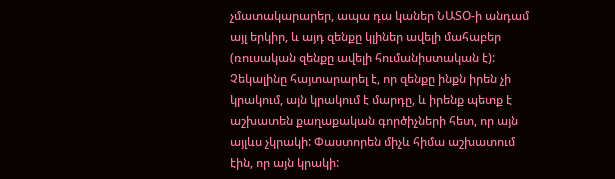չմատակարարեր, ապա դա կաներ ՆԱՏՕ-ի անդամ այլ երկիր, և այդ զենքը կլիներ ավելի մահաբեր (ռուսական զենքը ավելի հումանիստական է): Չեկալինը հայտարարել է, որ զենքը ինքն իրեն չի կրակում, այն կրակում է մարդը, և իրենք պետք է աշխատեն քաղաքական գործիչների հետ, որ այն այլևս չկրակի: Փաստորեն միչև հիմա աշխատում էին, որ այն կրակի: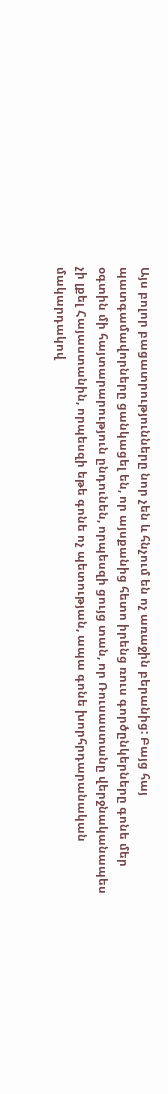Այս բոլոր բացատրությունները նոր չեն և հնչում են ոչ առաջին բերանից: Բայց հայ պատգամավորները ցանկացել են, որ այսքանից հետո իրենց ռուս գործընկերները գոնե մեր օգտին մի հայտարարություն ընդունեն, որպեսզի ցույց տան, որ Ռուսաստանը վերջնականապես չի լքել Հայաստանին, որպեսզի եթե գոնե ոչ պետության, ապա գոնե խորհրդարանական մակարդակով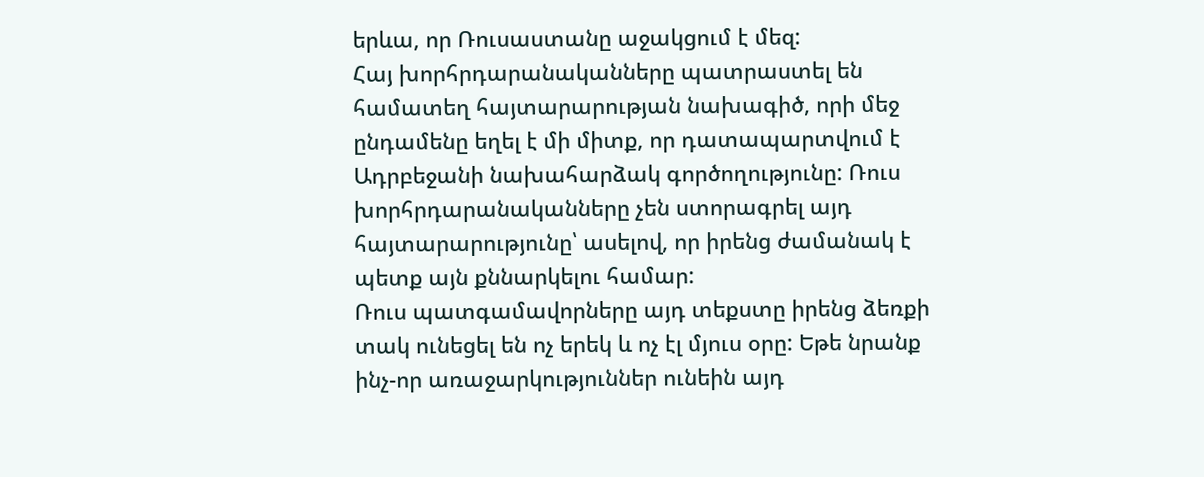երևա, որ Ռուսաստանը աջակցում է մեզ:
Հայ խորհրդարանականները պատրաստել են համատեղ հայտարարության նախագիծ, որի մեջ ընդամենը եղել է մի միտք, որ դատապարտվում է Ադրբեջանի նախահարձակ գործողությունը: Ռուս խորհրդարանականները չեն ստորագրել այդ հայտարարությունը՝ ասելով, որ իրենց ժամանակ է պետք այն քննարկելու համար:
Ռուս պատգամավորները այդ տեքստը իրենց ձեռքի տակ ունեցել են ոչ երեկ և ոչ էլ մյուս օրը: Եթե նրանք ինչ-որ առաջարկություններ ունեին այդ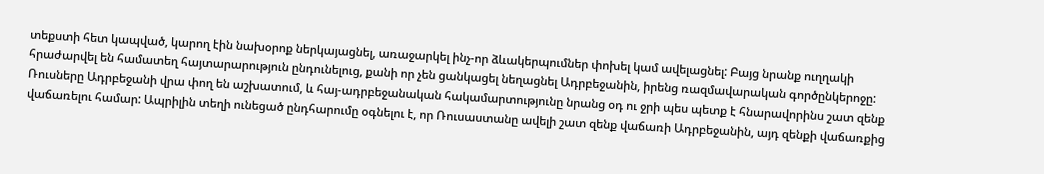տեքստի հետ կապված, կարող էին նախօրոք ներկայացնել, առաջարկել ինչ-որ ձևակերպումներ փոխել կամ ավելացնել: Բայց նրանք ուղղակի հրաժարվել են համատեղ հայտարարություն ընդունելուց, քանի որ չեն ցանկացել նեղացնել Ադրբեջանին, իրենց ռազմավարական գործընկերոջը:
Ռուսները Ադրբեջանի վրա փող են աշխատում, և հայ-ադրբեջանական հակամարտությունը նրանց օդ ու ջրի պես պետք է հնարավորինս շատ զենք վաճառելու համար: Ապրիլին տեղի ունեցած ընդհարումը օգնելու է, որ Ռուսաստանը ավելի շատ զենք վաճառի Ադրբեջանին, այդ զենքի վաճառքից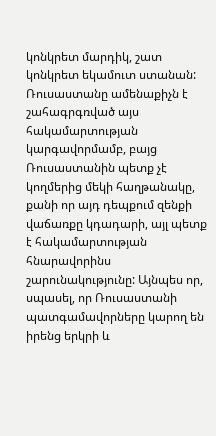կոնկրետ մարդիկ, շատ կոնկրետ եկամուտ ստանան: Ռուսաստանը ամենաքիչն է շահագրգռված այս հակամարտության կարգավորմամբ, բայց Ռուսաստանին պետք չէ կողմերից մեկի հաղթանակը, քանի որ այդ դեպքում զենքի վաճառքը կդադարի, այլ պետք է հակամարտության հնարավորինս շարունակությունը: Այնպես որ, սպասել, որ Ռուսաստանի պատգամավորները կարող են իրենց երկրի և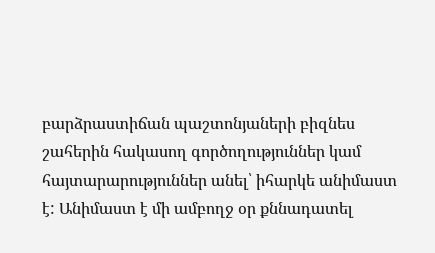բարձրաստիճան պաշտոնյաների բիզնես շահերին հակասող գործողություններ կամ հայտարարություններ անել՝ իհարկե անիմաստ է: Անիմաստ է մի ամբողջ օր քննադատել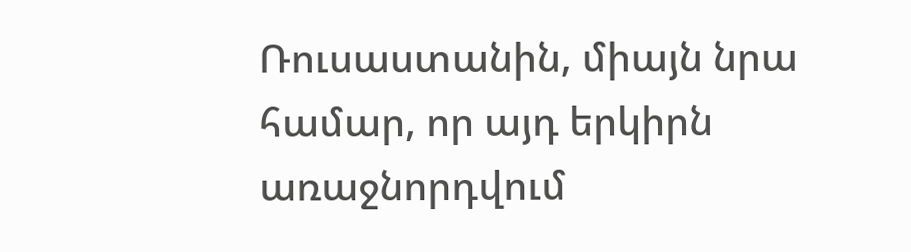Ռուսաստանին, միայն նրա համար, որ այդ երկիրն առաջնորդվում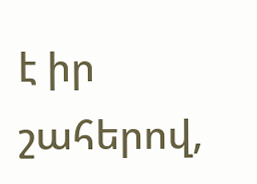է իր շահերով,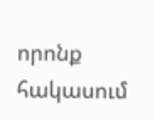որոնք հակասում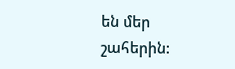են մեր շահերին: